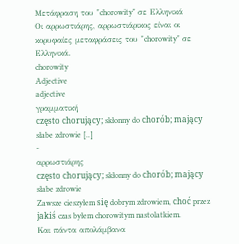Μετάφραση του "chorowity" σε Ελληνικά
Οι αρρωστιάρης, αρρωστιάρικος είναι οι κορυφαίες μεταφράσεις του "chorowity" σε Ελληνικά.
chorowity
Adjective
adjective
γραμματική
często chorujący; skłonny do chorób; mający słabe zdrowie [..]
-
αρρωστιάρης
często chorujący; skłonny do chorób; mający słabe zdrowie
Zawsze cieszyłem się dobrym zdrowiem, choć przez jakiś czas byłem chorowitym nastolatkiem.
Και πάντα απολάμβανα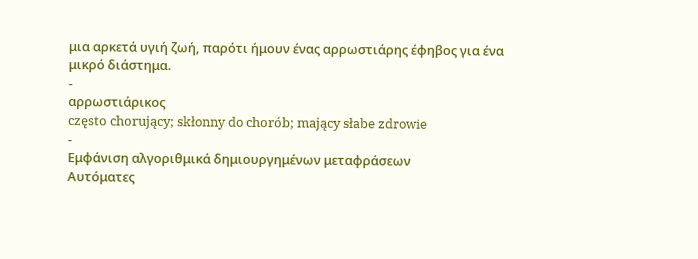μια αρκετά υγιή ζωή, παρότι ήμουν ένας αρρωστιάρης έφηβος για ένα μικρό διάστημα.
-
αρρωστιάρικος
często chorujący; skłonny do chorób; mający słabe zdrowie
-
Εμφάνιση αλγοριθμικά δημιουργημένων μεταφράσεων
Αυτόματες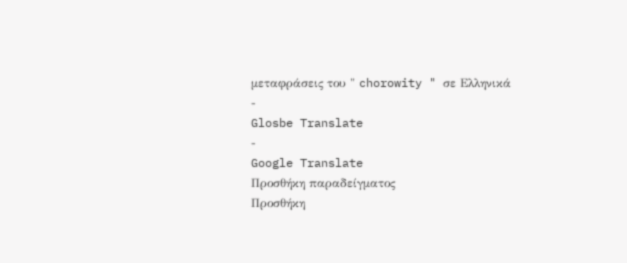μεταφράσεις του " chorowity " σε Ελληνικά
-
Glosbe Translate
-
Google Translate
Προσθήκη παραδείγματος
Προσθήκη